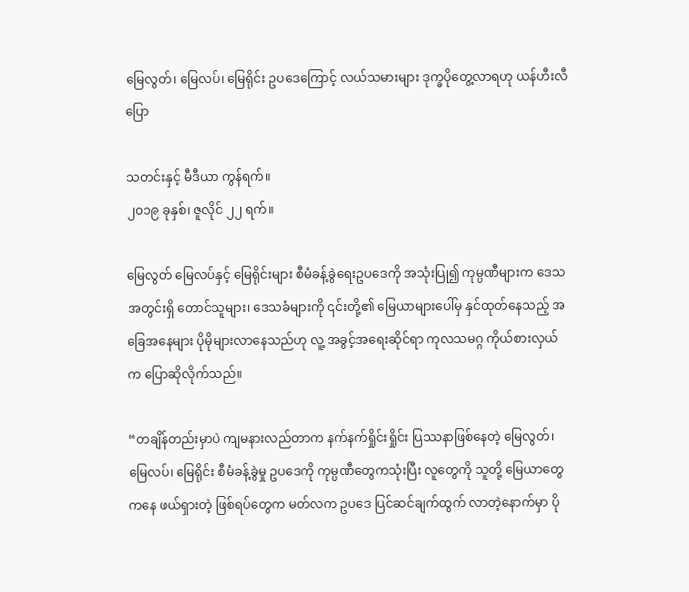မြေလွတ်၊ မြေလပ်၊ မြေရိုင်း ဥပဒေကြောင့် လယ်သမားများ ဒုက္ခပိုတွေ့လာရဟု ယန်ဟီးလီပြော

သတင်းနှင့် မီဒီယာ ကွန်ရက်။
၂၀၁၉ ခုနှစ်၊ ဇူလိုင် ၂၂ ရက်။

မြေလွတ် မြေလပ်နှင့် မြေရိုင်းများ စီမံခန့်ခွဲရေးဥပဒေကို အသုံးပြု၍ ကုမ္ပဏီများက ဒေသအတွင်းရှိ တောင်သူများ၊ ဒေသခံများကို ၎င်းတို့၏ မြေယာများပေါ်မှ နှင်ထုတ်နေသည့် အခြေအနေများ ပိုမိုများလာနေသည်ဟု လူ့ အခွင့်အရေးဆိုင်ရာ ကုလသမဂ္ဂ ကိုယ်စားလှယ်က ပြောဆိုလိုက်သည်။

“တချိန်တည်းမှာပဲ ကျမနားလည်တာက နက်နက်ရှိုင်းရှိုင်း ပြဿနာဖြစ်နေတဲ့ မြေလွတ်၊ မြေလပ်၊ မြေရိုင်း စီမံခန့်ခွဲမှု ဥပဒေကို ကုမ္ပဏီတွေကသုံးပြီး လူတွေကို သူတို့ မြေယာတွေကနေ ဖယ်ရှားတဲ့ ဖြစ်ရပ်တွေက မတ်လက ဥပဒေ ပြင်ဆင်ချက်ထွက် လာတဲ့နောက်မှာ ပို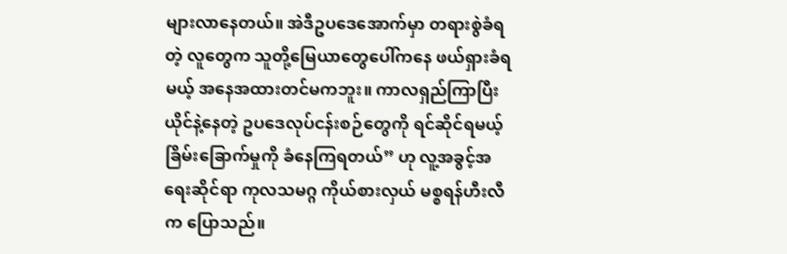များလာနေတယ်။ အဲဒီဥပဒေအောက်မှာ တရားစွဲခံရတဲ့ လူတွေက သူတို့မြေယာတွေပေါ်ကနေ ဖယ်ရှားခံရမယ့် အနေအထားတင်မကဘူး။ ကာလရှည်ကြာပြီး ယိုင်နဲ့နေတဲ့ ဥပဒေလုပ်ငန်းစဉ်တွေကို ရင်ဆိုင်ရမယ့် ခြိမ်းခြောက်မှုကို ခံနေကြရတယ်” ဟု လူ့အခွင့်အရေးဆိုင်ရာ ကုလသမဂ္ဂ ကိုယ်စားလှယ် မစ္စရန်ဟီးလီ က ပြောသည်။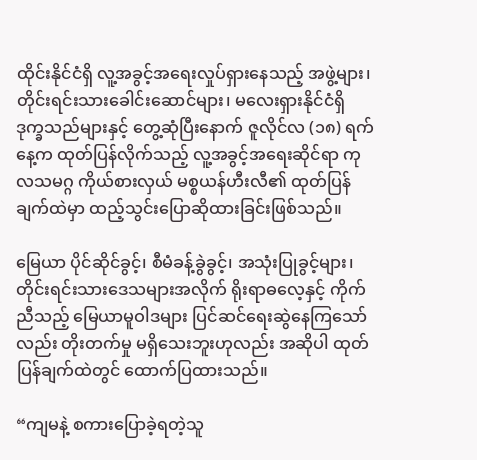ထိုင်းနိုင်ငံရှိ လူ့အခွင့်အရေးလှုပ်ရှားနေသည့် အဖွဲ့များ၊ တိုင်းရင်းသားခေါင်းဆောင်များ၊ မလေးရှားနိုင်ငံရှိ ဒုက္ခသည်များနှင့် တွေ့ဆုံပြီးနောက် ဇူလိုင်လ (၁၈) ရက်နေ့က ထုတ်ပြန်လိုက်သည့် လူ့အခွင့်အရေးဆိုင်ရာ ကုလသမဂ္ဂ ကိုယ်စားလှယ် မစ္စယန်ဟီးလီ၏ ထုတ်ပြန်ချက်ထဲမှာ ထည့်သွင်းပြောဆိုထားခြင်းဖြစ်သည်။

မြေယာ ပိုင်ဆိုင်ခွင့်၊ စီမံခန့်ခွဲခွင့်၊ အသုံးပြုခွင့်များ၊ တိုင်းရင်းသားဒေသများအလိုက် ရိုးရာဓလေ့နှင့် ကိုက်ညီသည့် မြေယာမူဝါဒများ ပြင်ဆင်ရေးဆွဲနေကြသော်လည်း တိုးတက်မှု မရှိသေးဘူးဟုလည်း အဆိုပါ ထုတ်ပြန်ချက်ထဲတွင် ထောက်ပြထားသည်။

“ကျမနဲ့ စကားပြောခဲ့ရတဲ့သူ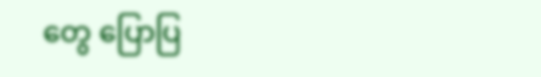တွေ ပြောပြ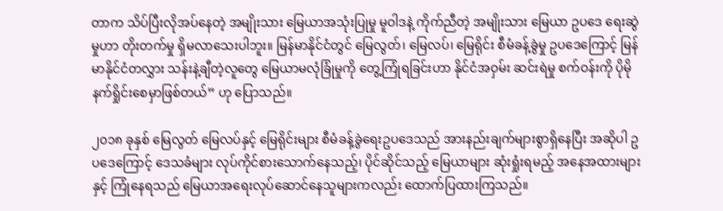တာက သိပ်ပြီးလိုအပ်နေတဲ့ အမျိုးသား မြေယာအသုံးပြုမှု မူဝါဒနဲ့ ကိုက်ညီတဲ့ အမျိုးသား မြေယာ ဥပဒေ ရေးဆွဲမှုဟာ တိုးတက်မှု ရှိမလာသေးပါဘူး။ မြန်မာနိုင်ငံတွင် မြေလွတ်၊ မြေလပ်၊ မြေရိုင်း စီမံခန့်ခွဲမှု ဥပဒေကြောင့် မြန်မာနိုင်ငံတလွှား သန်းနဲ့ချီတဲ့လူတွေ မြေယာမလုံခြုံမှုကို တွေ့ကြုံရခြင်းဟာ နိုင်ငံအဝှမ်း ဆင်းရဲမှု စက်ဝန်းကို ပိုမိုနက်ရှိုင်းစေမှာဖြစ်တယ်” ဟု ပြောသည်။

၂၀၁၈ ခုနှစ် မြေလွတ် မြေလပ်နှင့် မြေရိုင်းများ စီမံခန့်ခွဲရေးဥပဒေသည် အားနည်းချက်များစွာရှိနေပြီး အဆိုပါ ဥပဒေကြောင့် ဒေသခံများ လုပ်ကိုင်စားသောက်နေသည့်၊ ပိုင်ဆိုင်သည့် မြေယာများ ဆုံးရှုံးရမည့် အနေအထားများနှင့် ကြုံနေရသည် မြေယာအရေးလုပ်ဆောင်နေသူများကလည်း ထောက်ပြထားကြသည်။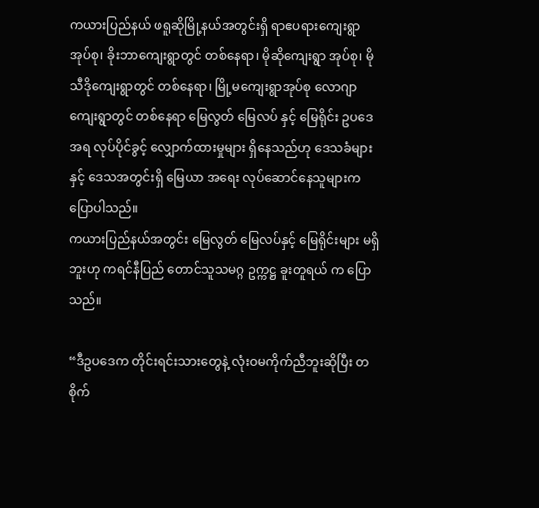ကယားပြည်နယ် ဖရူဆိုမြို့နယ်အတွင်းရှိ ရာဧပရားကျေးရွာအုပ်စု၊ ခိုးဘာကျေးရွာတွင် တစ်နေရာ၊ မိုဆိုကျေးရွာ အုပ်စု၊ မိုသီဒိုကျေးရွာတွင် တစ်နေရာ၊ မြို့မကျေးရွာအုပ်စု လောဂျာကျေးရွာတွင် တစ်နေရာ မြေလွတ် မြေလပ် နှင့် မြေရိုင်း ဥပဒေအရ လုပ်ပိုင်ခွင့် လျှောက်ထားမှုများ ရှိနေသည်ဟု ဒေသခံများနှင့် ဒေသအတွင်းရှိ မြေယာ အရေး လုပ်ဆောင်နေသူများက ပြောပါသည်။
ကယားပြည်နယ်အတွင်း မြေလွတ် မြေလပ်နှင့် မြေရိုင်းများ မရှိဘူးဟု ကရင်နီပြည် တောင်သူသမဂ္ဂ ဥက္ကဋ္ဌ ခူးတူရယ် က ပြောသည်။

“ဒီဥပဒေက တိုင်းရင်းသားတွေနဲ့ လုံးဝမကိုက်ညီဘူးဆိုပြီး တစိုက်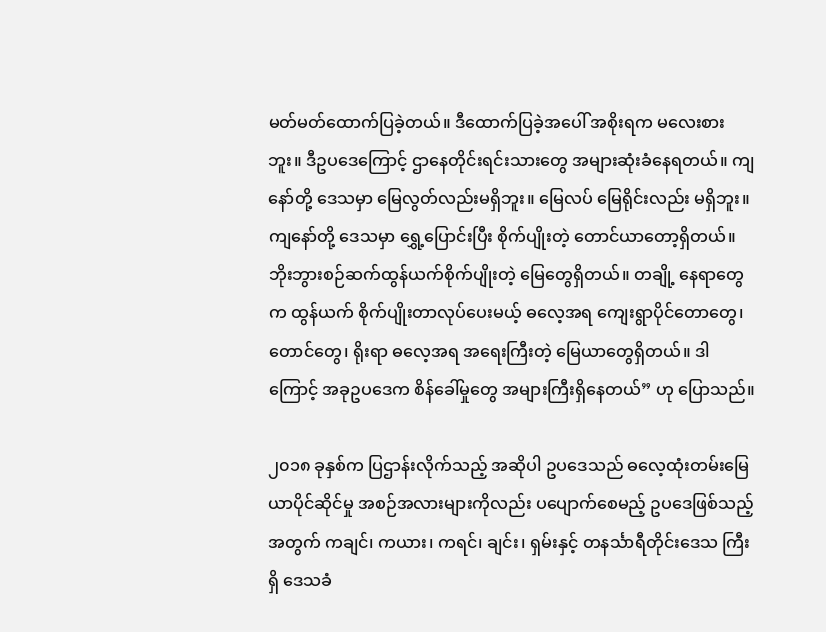မတ်မတ်ထောက်ပြခဲ့တယ်။ ဒီထောက်ပြခဲ့အပေါ် အစိုးရက မလေးစားဘူး။ ဒီဥပဒေကြောင့် ဌာနေတိုင်းရင်းသားတွေ အများဆုံးခံနေရတယ်။ ကျနော်တို့ ဒေသမှာ မြေလွတ်လည်းမရှိဘူး။ မြေလပ် မြေရိုင်းလည်း မရှိဘူး။ ကျနော်တို့ ဒေသမှာ ရွှေ့ပြောင်းပြီး စိုက်ပျိုးတဲ့ တောင်ယာတော့ရှိတယ်။ ဘိုးဘွားစဉ်ဆက်ထွန်ယက်စိုက်ပျိုးတဲ့ မြေတွေရှိတယ်။ တချို့ နေရာတွေက ထွန်ယက် စိုက်ပျိုးတာလုပ်ပေးမယ့် ဓလေ့အရ ကျေးရွာပိုင်တောတွေ၊ တောင်တွေ၊ ရိုးရာ ဓလေ့အရ အရေးကြီးတဲ့ မြေယာတွေရှိတယ်။ ဒါကြောင့် အခုဥပဒေက စိန်ခေါ်မှုတွေ အများကြီးရှိနေတယ်” ဟု ပြောသည်။

၂၀၁၈ ခုနှစ်က ပြဌာန်းလိုက်သည့် အဆိုပါ ဥပဒေသည် ဓလေ့ထုံးတမ်းမြေယာပိုင်ဆိုင်မှု အစဉ်အလားများကိုလည်း ပပျောက်စေမည့် ဥပဒေဖြစ်သည့်အတွက် ကချင်၊ ကယား၊ ကရင်၊ ချင်း၊ ရှမ်းနှင့် တနင်္သာရီတိုင်းဒေသ ကြီးရှိ ဒေသခံ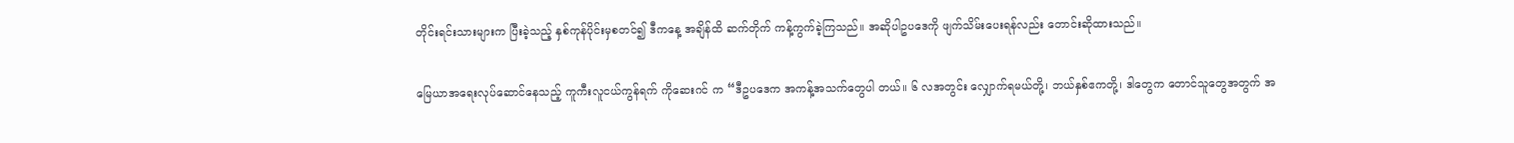တိုင်းရင်းသားများက ပြီးခဲ့သည့် နှစ်ကုန်ပိုင်းမှစတင်၍ ဒီကနေ့ အချိန်ထိ ဆက်တိုက် ကန့်ကွက်ခဲ့ကြသည်။ အဆိုပါဥပဒေကို ဖျက်သိမ်းပေးရန်လည်း တောင်းဆိုထားသည်။

မြေယာအရေးလုပ်ဆောင်နေသည့် ကူကီးလူငယ်ကွန်ရက် ကိုဆေးဂင် က “ဒီဥပဒေက အကန့်အသက်တွေပါ တယ်။ ၆ လအတွင်း လျှောက်ရမယ်တို့၊ ဘယ်နှစ်ဧကတို့၊ ဒါတွေက တောင်သူတွေအတွက် အ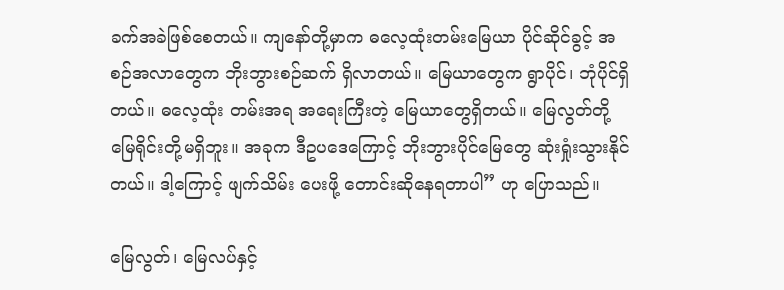ခက်အခဲဖြစ်စေတယ်။ ကျနော်တို့မှာက ဓလေ့ထုံးတမ်းမြေယာ ပိုင်ဆိုင်ခွင့် အစဉ်အလာတွေက ဘိုးဘွားစဉ်ဆက် ရှိလာတယ်။ မြေယာတွေက ရွာပိုင်၊ ဘုံပိုင်ရှိတယ်။ ဓလေ့ထုံး တမ်းအရ အရေးကြီးတဲ့ မြေယာတွေရှိတယ်။ မြေလွတ်တို့ မြေရိုင်းတို့မရှိဘူး။ အခုက ဒီဥပဒေကြောင့် ဘိုးဘွားပိုင်မြေတွေ ဆုံးရှုံးသွားနိုင်တယ်။ ဒါ့ကြောင့် ဖျက်သိမ်း ပေးဖို့ တောင်းဆိုနေရတာပါ” ဟု ပြောသည်။

မြေလွတ်၊ မြေလပ်နှင့်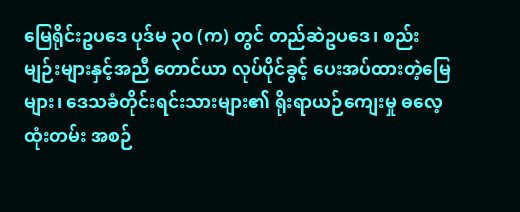မြေရိုင်းဥပဒေ ပုဒ်မ ၃၀ (က) တွင် တည်ဆဲဥပဒေ၊ စည်းမျဉ်းများနှင့်အညီ တောင်ယာ လုပ်ပိုင်ခွင့် ပေးအပ်ထားတဲ့မြေများ၊ ဒေသခံတိုင်းရင်းသားများ၏ ရိုးရာယဉ်ကျေးမှု ဓလေ့ထုံးတမ်း အစဉ်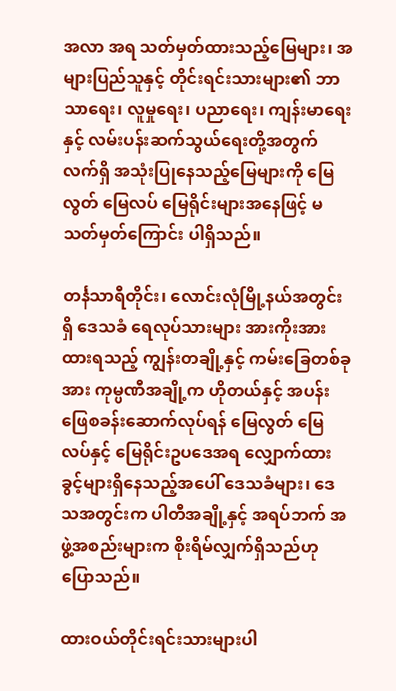အလာ အရ သတ်မှတ်ထားသည့်မြေများ၊ အများပြည်သူနှင့် တိုင်းရင်းသားများ၏ ဘာသာရေး၊ လူမှုရေး၊ ပညာရေး၊ ကျန်းမာရေးနှင့် လမ်းပန်းဆက်သွယ်ရေးတို့အတွက် လက်ရှိ အသုံးပြုနေသည့်မြေများကို မြေလွတ် မြေလပ် မြေရိုင်းများအနေဖြင့် မသတ်မှတ်ကြောင်း ပါရှိသည်။

တင်္နသာရီတိုင်း၊ လောင်းလုံမြို့နယ်အတွင်းရှိ ဒေသခံ ရေလုပ်သားများ အားကိုးအားထားရသည့် ကျွန်းတချို့နှင့် ကမ်းခြေတစ်ခုအား ကုမ္ပဏီအချို့က ဟိုတယ်နှင့် အပန်းဖြေစခန်းဆောက်လုပ်ရန် မြေလွတ် မြေလပ်နှင့် မြေရိုင်းဥပဒေအရ လျှောက်ထားခွင့်များရှိနေသည့်အပေါ် ဒေသခံများ၊ ဒေသအတွင်းက ပါတီအချို့နှင့် အရပ်ဘက် အဖွဲ့အစည်းများက စိုးရိမ်လျှက်ရှိသည်ဟု ပြောသည်။

ထားဝယ်တိုင်းရင်းသားများပါ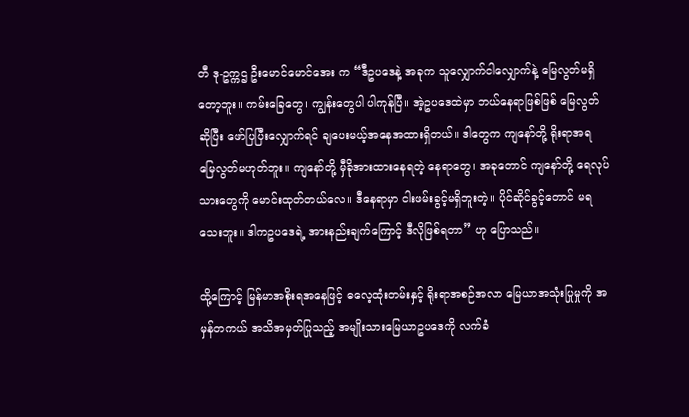တီ ဒု-ဥက္ကဌ ဦးမောင်မောင်အေး က “ဒီဥပဒေနဲ့ အခုက သူလျှောက်ငါလျှောက်နဲ့ မြေလွတ်မရှိတော့ဘူး။ ကမ်းခြေတွေ၊ ကျွန်းတွေပါ ပါကုန်ပြီ။ အဲ့ဥပဒေထဲမှာ ဘယ်နေရာဖြစ်ဖြစ် မြေလွတ်ဆိုပြီး ဖော်ပြပြီးလျှောက်ရင် ချပေးမယ့်အနေအထားရှိတယ်။ ဒါတွေက ကျနော်တို့ ရိုးရာအရ မြေလွတ်မဟုတ်ဘူး။ ကျနော်တို့ မှီခိုအားထားနေရတဲ့ နေရာတွေ၊ အခုတောင် ကျနော်တို့ ရေလုပ်သားတွေကို မောင်းထုတ်တယ်လေ။ ဒီနေရာမှာ ငါးဖမ်းခွင့်မရှိဘူးတဲ့။ ပိုင်ဆိုင်ခွင့်တောင် မရသေးဘူး။ ဒါကဥပဒေရဲ့ အားနည်းချက်ကြောင့် ဒီလိုဖြစ်ရတာ” ဟု ပြောသည်။

ထို့ကြောင့် မြန်မာအစိုးရအနေဖြင့် ဓလေ့ထုံးတမ်းနှင့် ရိုးရာအစဉ်အလာ မြေယာအသုံးပြုမှုကို အမှန်တကယ် အသိအမှတ်ပြုသည့် အမျိုးသားမြေယာဥပဒေကို လက်ခံ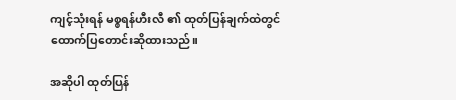ကျင့်သုံးရန် မစ္စရန်ဟီးလီ ၏ ထုတ်ပြန်ချက်ထဲတွင် ထောက်ပြတောင်းဆိုထားသည်။

အဆိုပါ ထုတ်ပြန်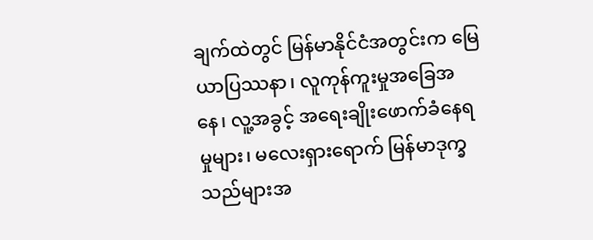ချက်ထဲတွင် မြန်မာနိုင်ငံအတွင်းက မြေယာပြဿနာ၊ လူကုန်ကူးမှုအခြေအနေ၊ လူ့အခွင့် အရေးချိုးဖောက်ခံနေရမှုများ၊ မလေးရှားရောက် မြန်မာဒုက္ခသည်များအ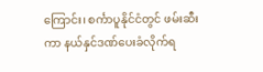ကြောင်း၊ စင်္ကာပူနိုင်ငံတွင် ဖမ်းဆီးကာ နယ်နှင်ဒဏ်ပေးခံလိုက်ရ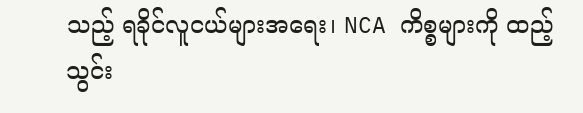သည့် ရခိုင်လူငယ်များအရေး၊ NCA ကိစ္စများကို ထည့်သွင်း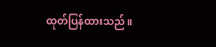ထုတ်ပြန်ထားသည်။